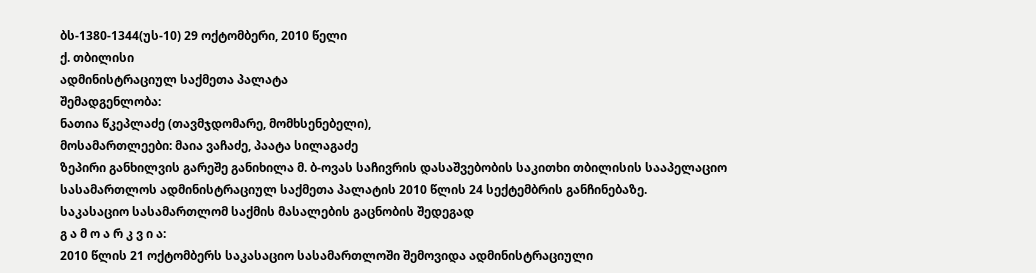ბს-1380-1344(უს-10) 29 ოქტომბერი, 2010 წელი
ქ. თბილისი
ადმინისტრაციულ საქმეთა პალატა
შემადგენლობა:
ნათია წკეპლაძე (თავმჯდომარე, მომხსენებელი),
მოსამართლეები: მაია ვაჩაძე, პაატა სილაგაძე
ზეპირი განხილვის გარეშე განიხილა მ. ბ-ოვას საჩივრის დასაშვებობის საკითხი თბილისის სააპელაციო სასამართლოს ადმინისტრაციულ საქმეთა პალატის 2010 წლის 24 სექტემბრის განჩინებაზე.
საკასაციო სასამართლომ საქმის მასალების გაცნობის შედეგად
გ ა მ ო ა რ კ ვ ი ა:
2010 წლის 21 ოქტომბერს საკასაციო სასამართლოში შემოვიდა ადმინისტრაციული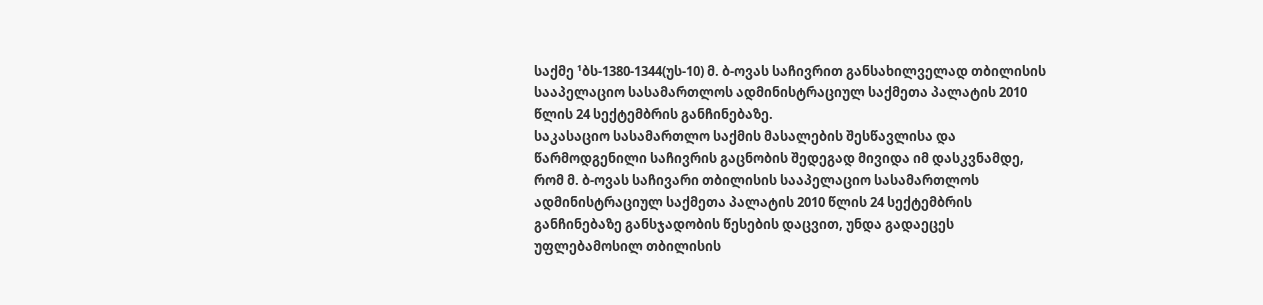საქმე ¹ბს-1380-1344(უს-10) მ. ბ-ოვას საჩივრით განსახილველად თბილისის სააპელაციო სასამართლოს ადმინისტრაციულ საქმეთა პალატის 2010 წლის 24 სექტემბრის განჩინებაზე.
საკასაციო სასამართლო საქმის მასალების შესწავლისა და წარმოდგენილი საჩივრის გაცნობის შედეგად მივიდა იმ დასკვნამდე, რომ მ. ბ-ოვას საჩივარი თბილისის სააპელაციო სასამართლოს ადმინისტრაციულ საქმეთა პალატის 2010 წლის 24 სექტემბრის განჩინებაზე განსჯადობის წესების დაცვით, უნდა გადაეცეს უფლებამოსილ თბილისის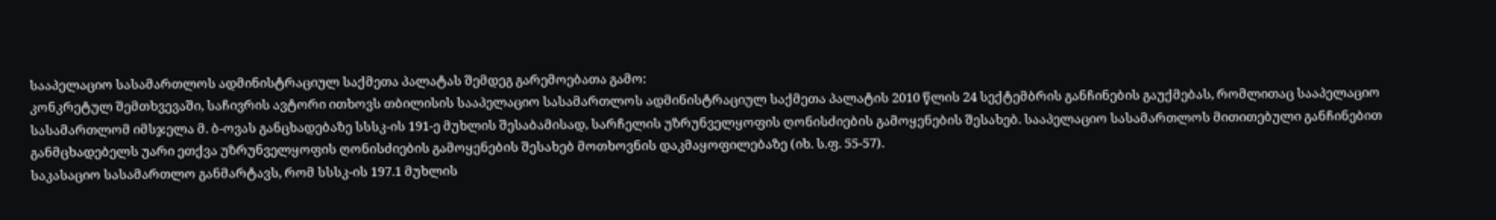სააპელაციო სასამართლოს ადმინისტრაციულ საქმეთა პალატას შემდეგ გარემოებათა გამო:
კონკრეტულ შემთხვევაში, საჩივრის ავტორი ითხოვს თბილისის სააპელაციო სასამართლოს ადმინისტრაციულ საქმეთა პალატის 2010 წლის 24 სექტემბრის განჩინების გაუქმებას, რომლითაც სააპელაციო სასამართლომ იმსჯელა მ. ბ-ოვას განცხადებაზე სსსკ-ის 191-ე მუხლის შესაბამისად, სარჩელის უზრუნველყოფის ღონისძიების გამოყენების შესახებ. სააპელაციო სასამართლოს მითითებული განჩინებით განმცხადებელს უარი ეთქვა უზრუნველყოფის ღონისძიების გამოყენების შესახებ მოთხოვნის დაკმაყოფილებაზე (იხ. ს.ფ. 55-57).
საკასაციო სასამართლო განმარტავს, რომ სსსკ-ის 197.1 მუხლის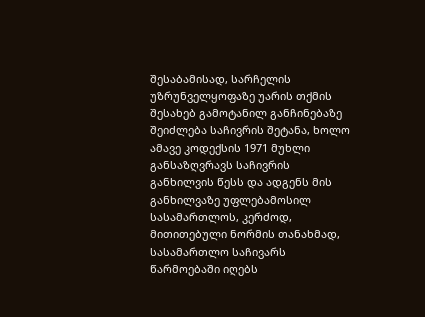შესაბამისად, სარჩელის უზრუნველყოფაზე უარის თქმის შესახებ გამოტანილ განჩინებაზე შეიძლება საჩივრის შეტანა, ხოლო ამავე კოდექსის 1971 მუხლი განსაზღვრავს საჩივრის განხილვის წესს და ადგენს მის განხილვაზე უფლებამოსილ სასამართლოს, კერძოდ, მითითებული ნორმის თანახმად, სასამართლო საჩივარს წარმოებაში იღებს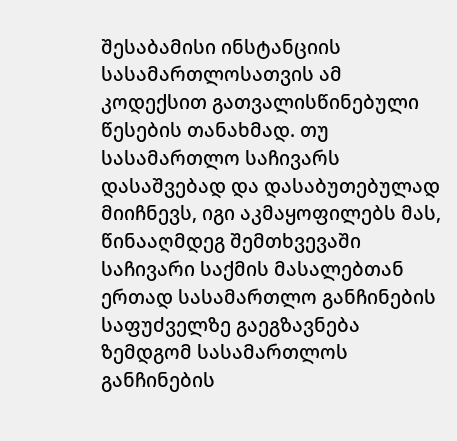შესაბამისი ინსტანციის სასამართლოსათვის ამ კოდექსით გათვალისწინებული წესების თანახმად. თუ სასამართლო საჩივარს დასაშვებად და დასაბუთებულად მიიჩნევს, იგი აკმაყოფილებს მას, წინააღმდეგ შემთხვევაში საჩივარი საქმის მასალებთან ერთად სასამართლო განჩინების საფუძველზე გაეგზავნება ზემდგომ სასამართლოს განჩინების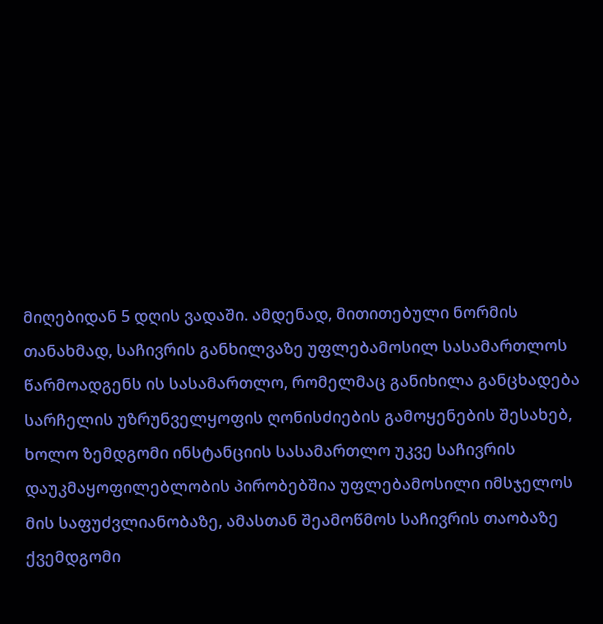მიღებიდან 5 დღის ვადაში. ამდენად, მითითებული ნორმის თანახმად, საჩივრის განხილვაზე უფლებამოსილ სასამართლოს წარმოადგენს ის სასამართლო, რომელმაც განიხილა განცხადება სარჩელის უზრუნველყოფის ღონისძიების გამოყენების შესახებ, ხოლო ზემდგომი ინსტანციის სასამართლო უკვე საჩივრის დაუკმაყოფილებლობის პირობებშია უფლებამოსილი იმსჯელოს მის საფუძვლიანობაზე, ამასთან შეამოწმოს საჩივრის თაობაზე ქვემდგომი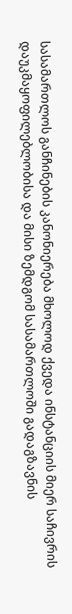სასამართლოს განჩინების კანონიერება მხოლოდ ქვედა ინსტანციის მიერ საჩივრის დაუკმაყოფილებლობისა და მისი ზემდგომ სასამართლოში გადაგზავნის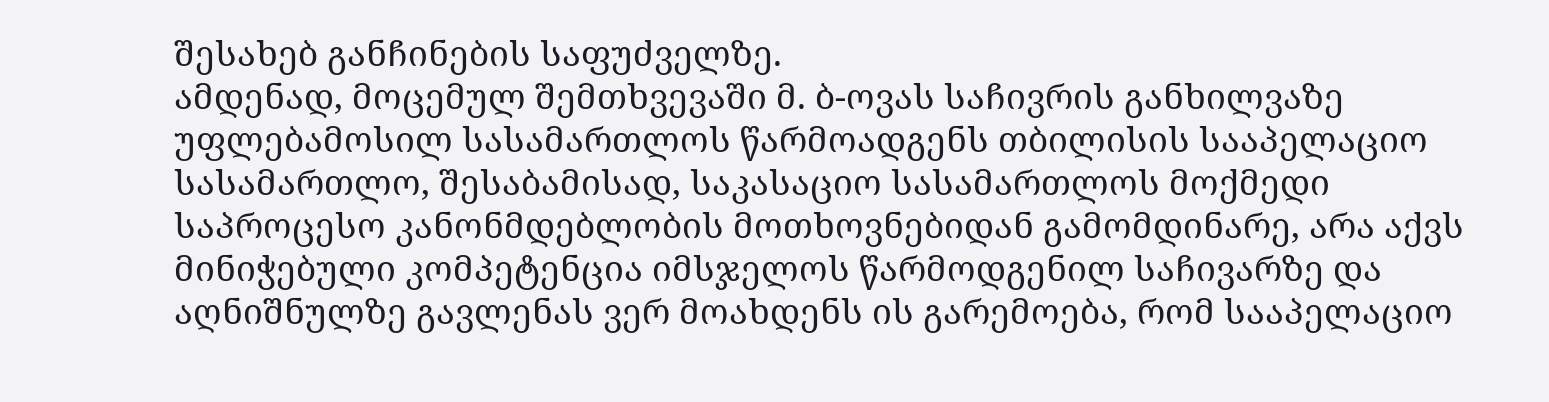შესახებ განჩინების საფუძველზე.
ამდენად, მოცემულ შემთხვევაში მ. ბ-ოვას საჩივრის განხილვაზე უფლებამოსილ სასამართლოს წარმოადგენს თბილისის სააპელაციო სასამართლო, შესაბამისად, საკასაციო სასამართლოს მოქმედი საპროცესო კანონმდებლობის მოთხოვნებიდან გამომდინარე, არა აქვს მინიჭებული კომპეტენცია იმსჯელოს წარმოდგენილ საჩივარზე და აღნიშნულზე გავლენას ვერ მოახდენს ის გარემოება, რომ სააპელაციო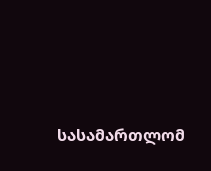სასამართლომ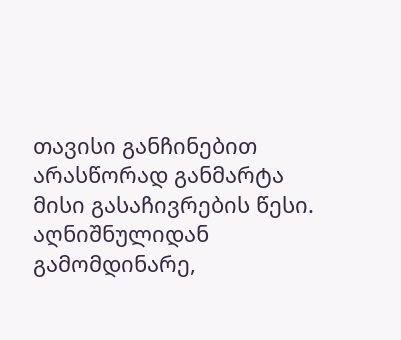თავისი განჩინებით არასწორად განმარტა მისი გასაჩივრების წესი.
აღნიშნულიდან გამომდინარე,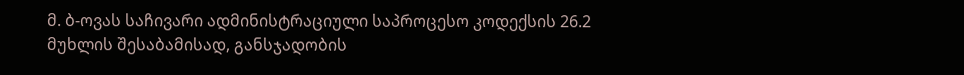მ. ბ-ოვას საჩივარი ადმინისტრაციული საპროცესო კოდექსის 26.2 მუხლის შესაბამისად, განსჯადობის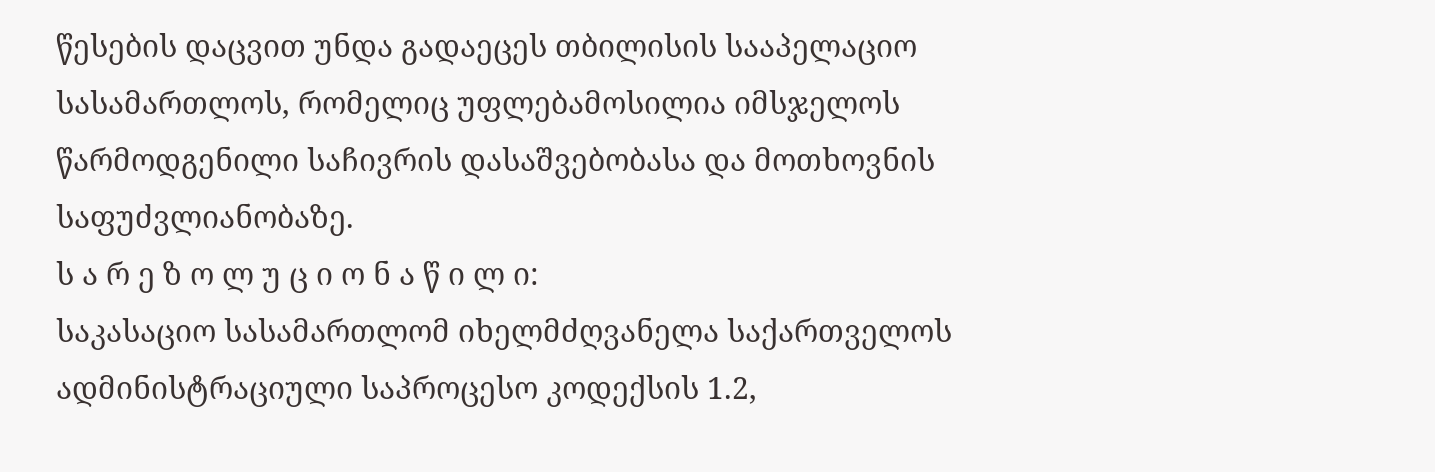წესების დაცვით უნდა გადაეცეს თბილისის სააპელაციო სასამართლოს, რომელიც უფლებამოსილია იმსჯელოს წარმოდგენილი საჩივრის დასაშვებობასა და მოთხოვნის საფუძვლიანობაზე.
ს ა რ ე ზ ო ლ უ ც ი ო ნ ა წ ი ლ ი:
საკასაციო სასამართლომ იხელმძღვანელა საქართველოს ადმინისტრაციული საპროცესო კოდექსის 1.2,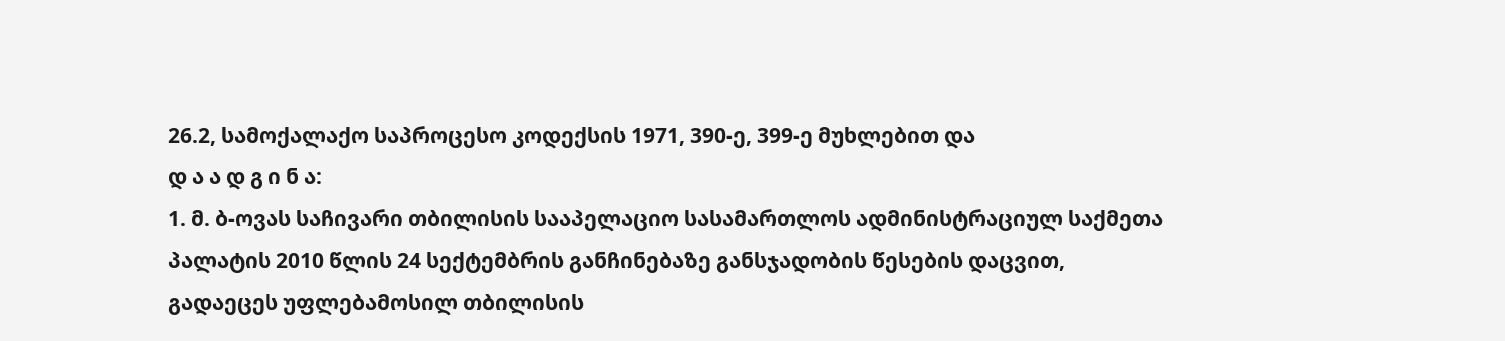26.2, სამოქალაქო საპროცესო კოდექსის 1971, 390-ე, 399-ე მუხლებით და
დ ა ა დ გ ი ნ ა:
1. მ. ბ-ოვას საჩივარი თბილისის სააპელაციო სასამართლოს ადმინისტრაციულ საქმეთა პალატის 2010 წლის 24 სექტემბრის განჩინებაზე განსჯადობის წესების დაცვით, გადაეცეს უფლებამოსილ თბილისის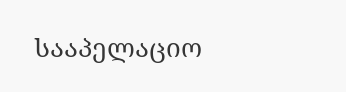სააპელაციო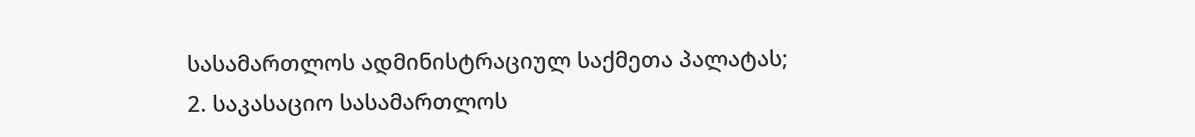სასამართლოს ადმინისტრაციულ საქმეთა პალატას;
2. საკასაციო სასამართლოს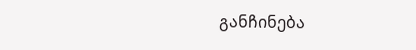განჩინება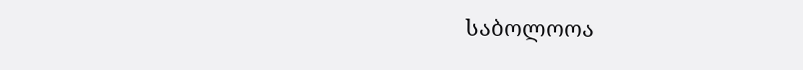საბოლოოა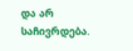და არ საჩივრდება.